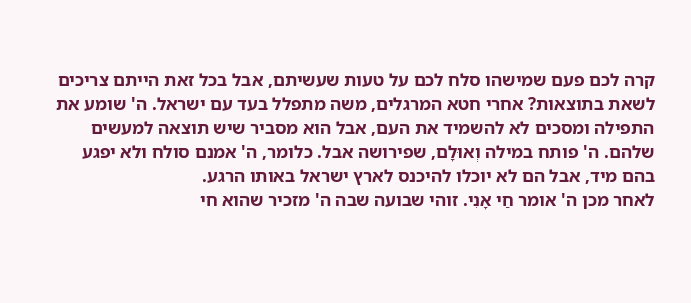קרה לכם פעם שמישהו סלח לכם על טעות שעשיתם, אבל בכל זאת הייתם צריכים לשאת בתוצאות? אחרי חטא המרגלים, משה מתפלל בעד עם ישראל. ה' שומע את התפילה ומסכים לא להשמיד את העם, אבל הוא מסביר שיש תוצאה למעשים שלהם. ה' פותח במילה וְאוּלָם, שפירושה אבל. כלומר, ה' אמנם סולח ולא יפגע בהם מיד, אבל הם לא יוכלו להיכנס לארץ ישראל באותו הרגע.
לאחר מכן ה' אומר חַי אָנִי. זוהי שבועה שבה ה' מזכיר שהוא חי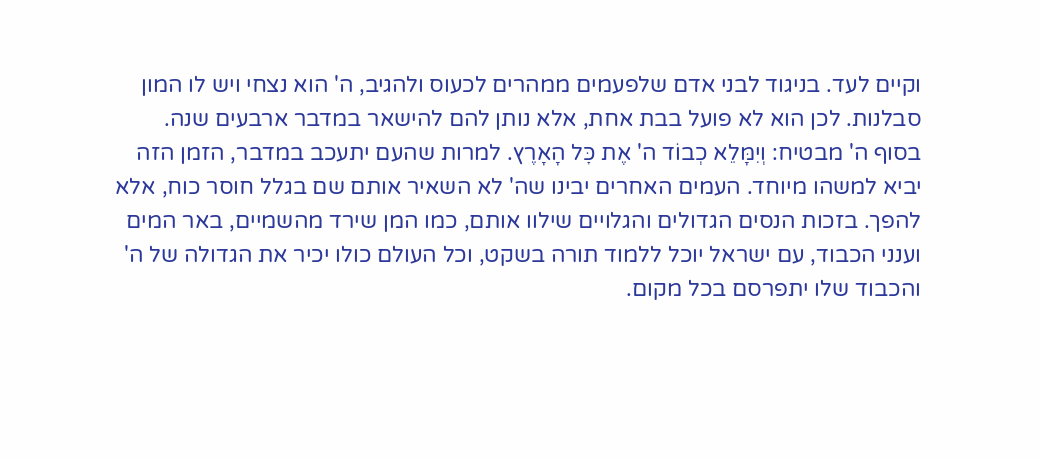וקיים לעד. בניגוד לבני אדם שלפעמים ממהרים לכעוס ולהגיב, ה' הוא נצחי ויש לו המון סבלנות. לכן הוא לא פועל בבת אחת, אלא נותן להם להישאר במדבר ארבעים שנה.
בסוף ה' מבטיח: וְיִמָּלֵא כְבוֹד ה' אֶת כׇּל הָאָרֶץ. למרות שהעם יתעכב במדבר, הזמן הזה יביא למשהו מיוחד. העמים האחרים יבינו שה' לא השאיר אותם שם בגלל חוסר כוח, אלא להפך. בזכות הנסים הגדולים והגלויים שילוו אותם, כמו המן שירד מהשמיים, באר המים וענני הכבוד, עם ישראל יוכל ללמוד תורה בשקט, וכל העולם כולו יכיר את הגדולה של ה' והכבוד שלו יתפרסם בכל מקום.